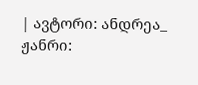| ავტორი: ანდრეა_ ჟანრი: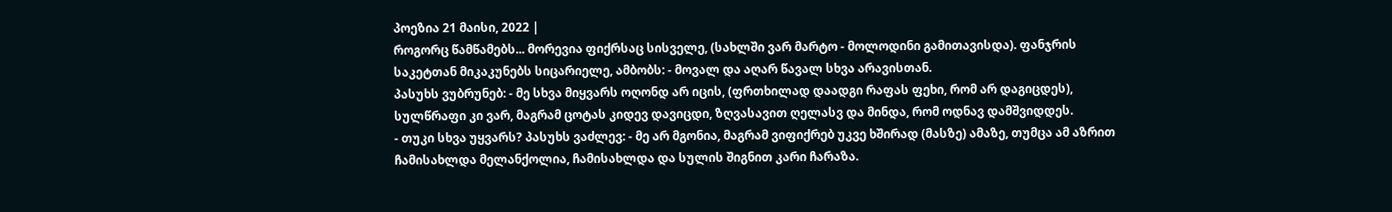პოეზია 21 მაისი, 2022 |
როგორც წამწამებს... მორევია ფიქრსაც სისველე, (სახლში ვარ მარტო - მოლოდინი გამითავისდა). ფანჯრის საკეტთან მიკაკუნებს სიცარიელე, ამბობს: - მოვალ და აღარ წავალ სხვა არავისთან.
პასუხს ვუბრუნებ: - მე სხვა მიყვარს ოღონდ არ იცის, (ფრთხილად დაადგი რაფას ფეხი, რომ არ დაგიცდეს), სულწრაფი კი ვარ, მაგრამ ცოტას კიდევ დავიცდი, ზღვასავით ღელასვ და მინდა, რომ ოდნავ დამშვიდდეს.
- თუკი სხვა უყვარს? პასუხს ვაძლევ: - მე არ მგონია, მაგრამ ვიფიქრებ უკვე ხშირად (მასზე) ამაზე, თუმცა ამ აზრით ჩამისახლდა მელანქოლია, ჩამისახლდა და სულის შიგნით კარი ჩარაზა.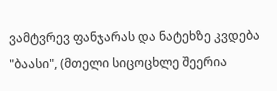ვამტვრევ ფანჯარას და ნატეხზე კვდება "ბაასი", (მთელი სიცოცხლე შეერია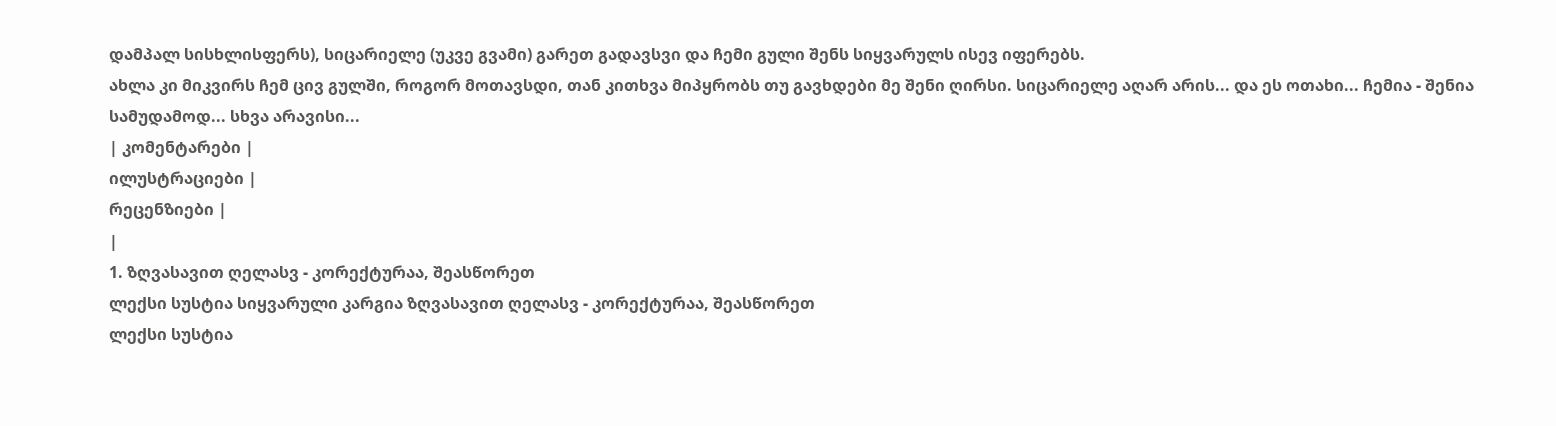დამპალ სისხლისფერს), სიცარიელე (უკვე გვამი) გარეთ გადავსვი და ჩემი გული შენს სიყვარულს ისევ იფერებს.
ახლა კი მიკვირს ჩემ ცივ გულში, როგორ მოთავსდი, თან კითხვა მიპყრობს თუ გავხდები მე შენი ღირსი. სიცარიელე აღარ არის... და ეს ოთახი... ჩემია - შენია სამუდამოდ... სხვა არავისი...
| კომენტარები |
ილუსტრაციები |
რეცენზიები |
|
1. ზღვასავით ღელასვ - კორექტურაა, შეასწორეთ
ლექსი სუსტია სიყვარული კარგია ზღვასავით ღელასვ - კორექტურაა, შეასწორეთ
ლექსი სუსტია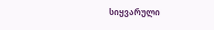სიყვარული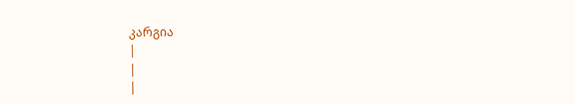კარგია
|
|
|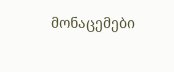მონაცემები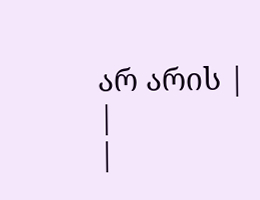არ არის |
|
|